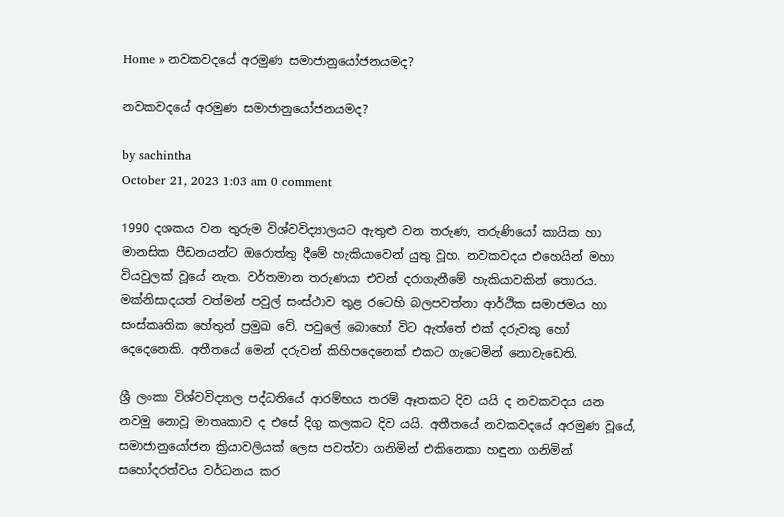Home » නවකවදයේ අරමුණ සමාජානුයෝජනයමද?

නවකවදයේ අරමුණ සමාජානුයෝජනයමද?

by sachintha
October 21, 2023 1:03 am 0 comment

1990 දශකය වන තුරුම විශ්වවිද්‍යාලයට ඇතුළු වන තරුණ, තරුණියෝ කායික හා මානසික පීඩනයන්ට ඔරොත්තු දීමේ හැකියාවෙන් යුතු වූහ. නවකවදය එහෙයින් මහා වියවුලක් වූයේ නැත. වර්තමාන තරුණයා එවන් දරාගැනීමේ හැකියාවකින් තොරය. මක්නිසාදයත් වත්මන් පවුල් සංස්ථාව තුළ රටෙහි බලපවත්නා ආර්ථික සමාජමය හා සංස්කෘතික හේතුන් ප්‍රමුඛ වේ. පවුලේ බොහෝ විට ඇත්තේ එක් දරුවකු හෝ දෙදෙනෙකි. අතීතයේ මෙන් දරුවන් කිහිපදෙනෙක් එකට ගැටෙමින් නොවැඩෙති.

ශ්‍රී ලංකා විශ්වවිද්‍යාල පද්ධතියේ ආරම්භය තරම් ඈතකට දිව යයි ද නවකවදය යන නවමු නොවූ මාතෘකාව ද එසේ දිගු කලකට දිව යයි. අතීතයේ නවකවදයේ අරමුණ වූයේ, සමාජානුයෝජන ක්‍රියාවලියක් ලෙස පවත්වා ගනිමින් එකිනෙකා හඳුනා ගනිමින් සහෝදරත්වය වර්ධනය කර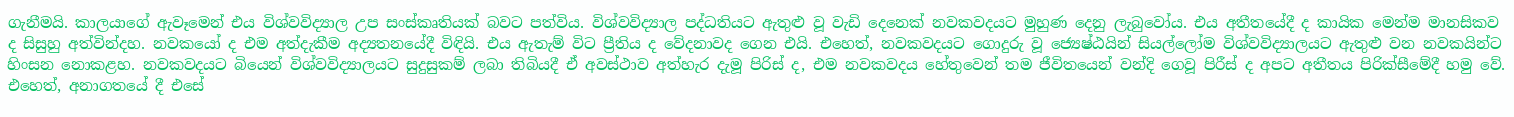ගැනීමයි. කාලයාගේ ඇවෑමෙන් එය විශ්වවිද්‍යාල උප සංස්කෘතියක් බවට පත්විය. විශ්වවිද්‍යාල පද්ධතියට ඇතුළු වූ වැඩි දෙනෙක් නවකවදයට මුහුණ දෙනු ලැබුවෝය. එය අතීතයේදී ද කායික මෙන්ම මානසිකව ද සිසුහු අත්වින්දහ. නවකයෝ ද එම අත්දැකීම අද්‍යතනයේදී විඳියි. එය ඇතැම් විට ප්‍රීතිය ද වේදනාවද ගෙන එයි. එහෙත්, නවකවදයට ගොදුරු වූ ජ්‍යෙෂ්ඨයින් සියල්ලෝම විශ්වවිද්‍යාලයට ඇතුළු වන නවකයින්ට හිංසන නොකළහ. නවකවදයට බියෙන් විශ්වවිද්‍යාලයට සුදුසුකම් ලබා තිබියදී ඒ අවස්ථාව අත්හැර දැමූ පිරිස් ද, එම නවකවදය හේතුවෙන් තම ජීවිතයෙන් වන්දි ගෙවූ පිරීස් ද අපට අතීතය පිරික්සීමේදී හමු වේ. එහෙත්, අනාගතයේ දී එසේ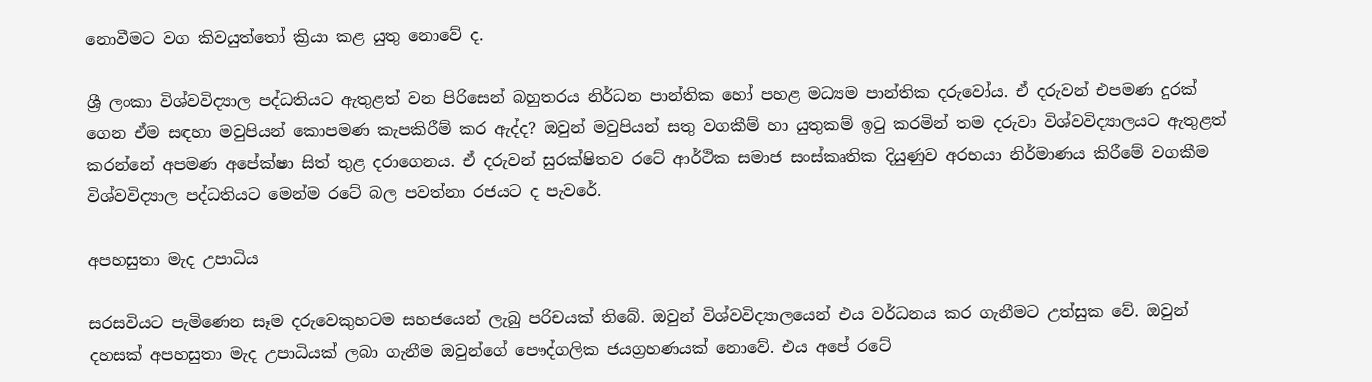නොවීමට වග කිවයුත්තෝ ක්‍රියා කළ යුතු නොවේ ද.

ශ්‍රී ලංකා විශ්වවිද්‍යාල පද්ධතියට ඇතුළත් වන පිරිසෙන් බහුතරය නිර්ධන පාන්තික හෝ පහළ මධ්‍යම පාන්තික දරුවෝය. ඒ දරුවන් එපමණ දුරක් ගෙන ඒම සඳහා මවුපියන් කොපමණ කැපකිරීම් කර ඇද්ද? ඔවුන් මවුපියන් සතු වගකීම් හා යුතුකම් ඉටු කරමින් තම දරුවා විශ්වවිද්‍යාලයට ඇතුළත් කරන්නේ අපමණ අපේක්ෂා සිත් තුළ දරාගෙනය. ඒ දරුවන් සුරක්ෂිතව රටේ ආර්ථික සමාජ සංස්කෘතික දියුණුව අරභයා නිර්මාණය කිරීමේ වගකීම විශ්වවිද්‍යාල පද්ධතියට මෙන්ම රටේ බල පවත්නා රජයට ද පැවරේ.

අපහසුතා මැද උපාධිය

සරසවියට පැමිණෙන සෑම දරුවෙකුහටම සහජයෙන් ලැබු පරිචයක් තිබේ. ඔවුන් විශ්වවිද්‍යාලයෙන් එය වර්ධනය කර ගැනීමට උත්සුක වේ. ඔවුන් දහසක් අපහසුතා මැද උපාධියක් ලබා ගැනීම ඔවුන්ගේ පෞද්ගලික ජයග්‍රහණයක් නොවේ. එය අපේ රටේ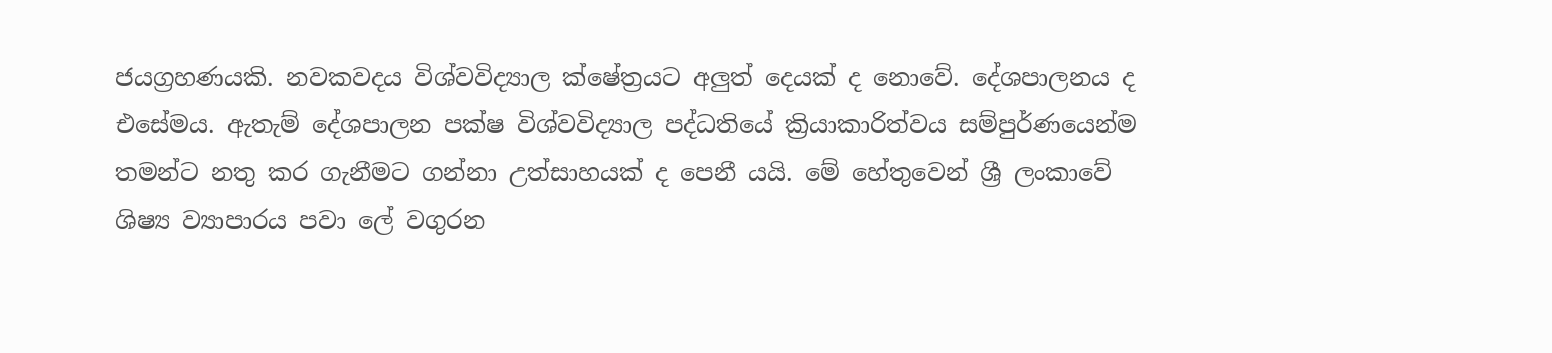ජයග්‍රහණයකි. නවකවදය විශ්වවිද්‍යාල ක්ෂේත්‍රයට අලුත් දෙයක් ද නොවේ. දේශපාලනය ද එසේමය. ඇතැම් දේශපාලන පක්ෂ විශ්වවිද්‍යාල පද්ධතියේ ක්‍රියාකාරිත්වය සම්පුර්ණයෙන්ම තමන්ට නතු කර ගැනීමට ගන්නා උත්සාහයක් ද පෙනී යයි. මේ හේතුවෙන් ශ්‍රී ලංකාවේ ශිෂ්‍ය ව්‍යාපාරය පවා ලේ වගුරන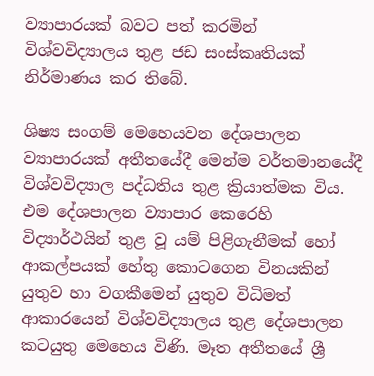ව්‍යාපාරයක් බවට පත් කරමින් විශ්වවිද්‍යාලය තුළ ජඩ සංස්කෘතියක් නිර්මාණය කර තිබේ.

ශිෂ්‍ය සංගම් මෙහෙයවන දේශපාලන ව්‍යාපාරයක් අතීතයේදී මෙන්ම වර්තමානයේදී විශ්වවිද්‍යාල පද්ධතිය තුළ ක්‍රියාත්මක විය. එම දේශපාලන ව්‍යාපාර කෙරෙහි විද්‍යාර්ථයින් තුළ වූ යම් පිළිගැනීමක් හෝ ආකල්පයක් හේතු කොටගෙන විනයකින් යුතුව හා වගකීමෙන් යුතුව විධිමත් ආකාරයෙන් විශ්වවිද්‍යාලය තුළ දේශපාලන කටයුතු මෙහෙය විණි. මෑත අතීතයේ ශ්‍රී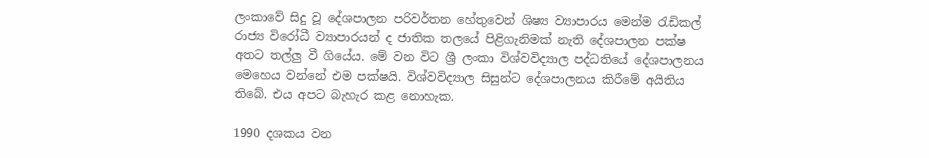ලංකාවේ සිදු වූ දේශපාලන පරිවර්තන හේතුවෙන් ශිෂ්‍ය ව්‍යාපාරය මෙන්ම රැඩිකල් රාජ්‍ය විරෝධී ව්‍යාපාරයන් ද ජාතික තලයේ පිළිගැනිමක් නැති දේශපාලන පක්ෂ අතට තල්ලු වී ගියේය. මේ වන විට ශ්‍රී ලංකා විශ්වවිද්‍යාල පද්ධතියේ දේශපාලනය මෙහෙය වන්නේ එම පක්ෂයි. විශ්වවිද්‍යාල සිසුන්ට දේශපාලනය කිරීමේ අයිතිය තිබේ. එය අපට බැහැර කළ නොහැක.

1990 දශකය වන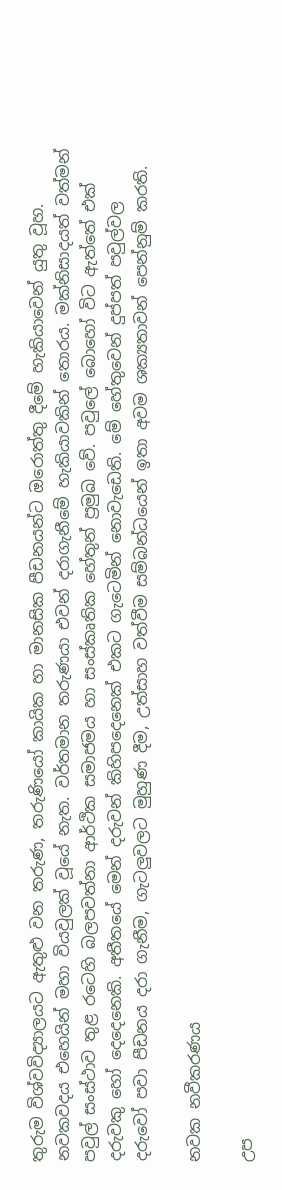තුරුම විශ්වවිද්‍යාලයට ඇතුළු වන තරුණ, තරුණියෝ කායික හා මානසික පීඩනයන්ට ඔරොත්තු දීමේ හැකියාවෙන් යුතු වූහ. නවකවදය එහෙයින් මහා වියවුලක් වූයේ නැත. වර්තමාන තරුණයා එවන් දරාගැනීමේ හැකියාවකින් තොරය. මක්නිසාදයත් වත්මන් පවුල් සංස්ථාව තුළ රටෙහි බලපවත්නා ආර්ථික සමාජමය හා සංස්කෘතික හේතුන් ප්‍රමුඛ වේ. පවුලේ බොහෝ විට ඇත්තේ එක් දරුවකු හෝ දෙදෙනෙකි. අතීතයේ මෙන් දරුවන් කිහිපදෙනෙක් එකට ගැටෙමින් නොවැඩෙති. මේ හේතුවෙන් දුප්පත් පවුල්වල දරුවෝ පවා පීඩනය දරා ගැනීම, ගැටලුවලට මුහුණ දීම, උත්සාහ වත්වීම සම්බන්ධයෙන් ඉතා අවම ශක්‍යතාවන් පෙන්නුම් කරති.

නවක නවීකරණය

උප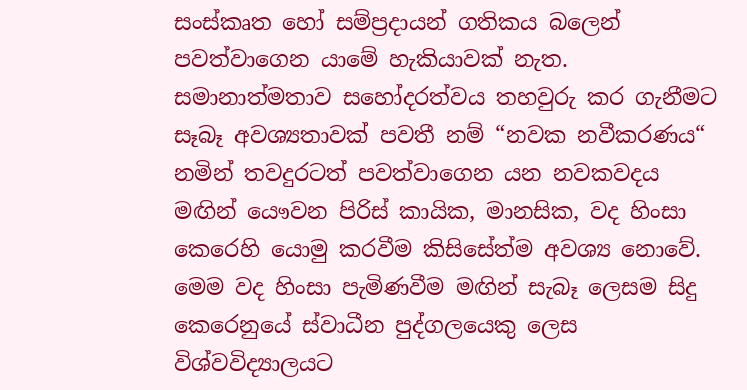සංස්කෘත හෝ සම්ප්‍රදායන් ගතිකය බලෙන් පවත්වාගෙන යාමේ හැකියාවක් නැත. සමානාත්මතාව සහෝදරත්වය තහවුරු කර ගැනීමට සෑබෑ අවශ්‍යතාවක් පවතී නම් “නවක නවීකරණය“ නමින් තවදුරටත් පවත්වාගෙන යන නවකවදය මඟින් යෞවන පිරිස් කායික, මානසික, වද හිංසා කෙරෙහි යොමු කරවීම කිසිසේත්ම අවශ්‍ය නොවේ. මෙම වද හිංසා පැමිණවීම මඟින් සැබෑ ලෙසම සිදු කෙරෙනුයේ ස්වාධීන පුද්ගලයෙකු ලෙස විශ්වවිද්‍යාලයට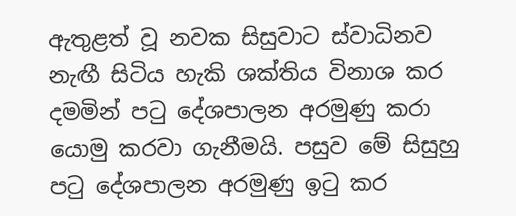ඇතුළත් වූ නවක සිසුවාට ස්වාධිනව නැඟී සිටිය හැකි ශක්තිය විනාශ කර දමමින් පටු දේශපාලන අරමුණු කරා යොමු කරවා ගැනීමයි. පසුව මේ සිසුහු පටු දේශපාලන අරමුණු ඉටු කර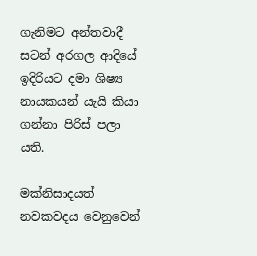ගැනිමට අන්තවාදී සටන් අරගල ආදියේ ඉදිරියට දමා ශිෂ්‍ය නායකයන් යැයි කියා ගන්නා පිරිස් පලා යති.

මක්නිසාදයත් නවකවදය වෙනුවෙන්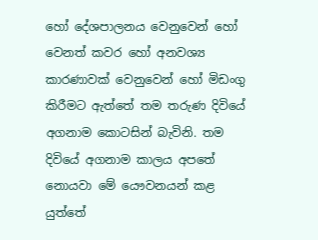හෝ දේශපාලනය වෙනුවෙන් හෝ වෙනත් කවර හෝ අනවශ්‍ය කාරණාවක් වෙනුවෙන් හෝ මිඩංගු කිරීමට ඇත්තේ තම තරුණ දිවියේ අගනාම කොටසින් බැවිනි. තම දිවියේ අගනාම කාලය අපතේ නොයවා මේ යෞවනයන් කළ යුත්තේ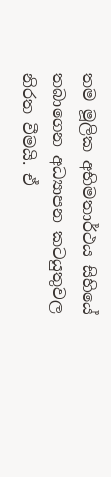තම මූලික අභිමතාර්ථය සිහියේ තබාගෙන අධ්‍යාපන කටයුතුවල නිරත වීමයි. ඒ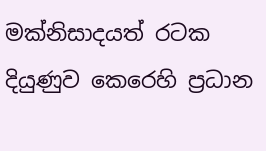මක්නිසාදයත් රටක දියුණුව කෙරෙහි ප්‍රධාන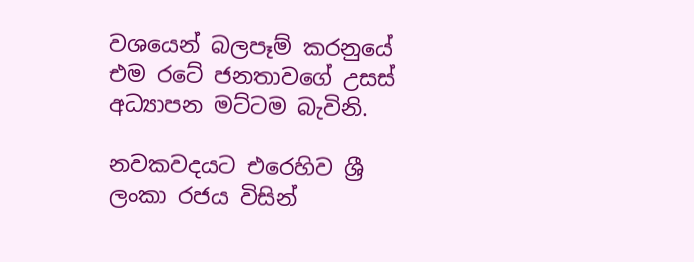වශයෙන් බලපෑම් කරනුයේ එම රටේ ජනතාවගේ උසස් අධ්‍යාපන මට්ටම බැවිනි.

නවකවදයට එරෙහිව ශ්‍රී ලංකා රජය විසින්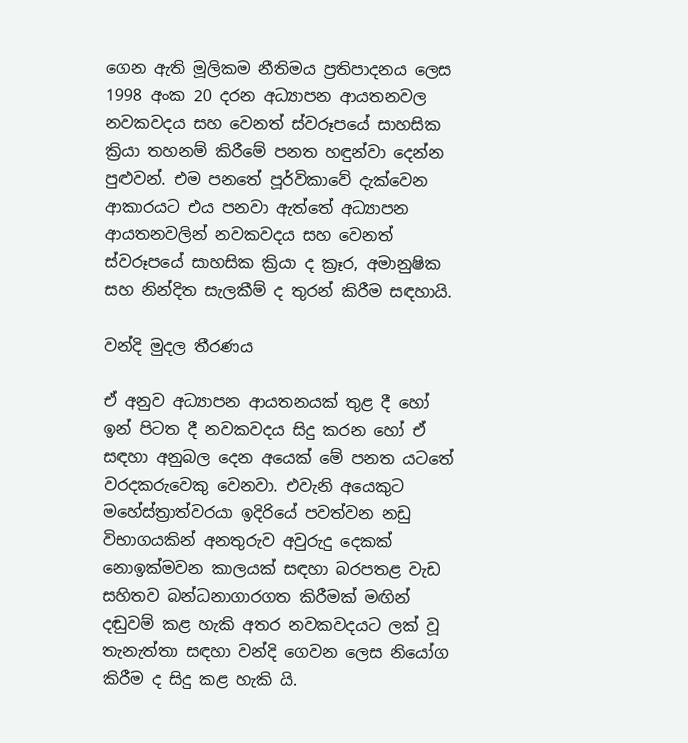ගෙන ඇති මූලිකම නීතිමය ප්‍රතිපාදනය ලෙස 1998 අංක 20 දරන අධ්‍යාපන ආයතනවල නවකවදය සහ වෙනත් ස්වරූපයේ සාහසික ක්‍රියා තහනම් කිරීමේ පනත හඳුන්වා දෙන්න පුළුවන්. එම පනතේ පූර්විකාවේ දැක්වෙන ආකාරයට එය පනවා ඇත්තේ අධ්‍යාපන ආයතනවලින් නවකවදය සහ වෙනත් ස්වරූපයේ සාහසික ක්‍රියා ද ක්‍රෑර, අමානුෂික සහ නින්දිත සැලකීම් ද තුරන් කිරීම සඳහායි.

වන්දි මුදල තීරණය

ඒ අනුව අධ්‍යාපන ආයතනයක් තුළ දී හෝ ඉන් පිටත දී නවකවදය සිදු කරන හෝ ඒ සඳහා අනුබල දෙන අයෙක් මේ පනත යටතේ වරදකරුවෙකු වෙනවා. එවැනි අයෙකුට මහේස්ත්‍රාත්වරයා ඉදිරියේ පවත්වන නඩු විභාගයකින් අනතුරුව අවුරුදු දෙකක් නොඉක්මවන කාලයක් සඳහා බරපතළ වැඩ සහිතව බන්ධනාගාරගත කිරීමක් මඟින් දඬුවම් කළ හැකි අතර නවකවදයට ලක් වූ තැනැත්තා සඳහා වන්දි ගෙවන ලෙස නියෝග කිරීම ද සිදු කළ හැකි යි.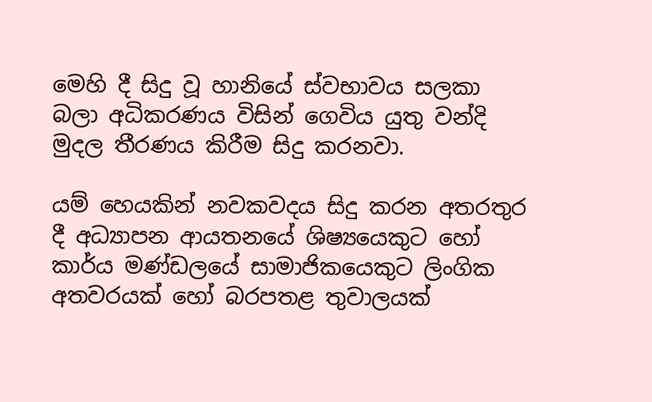මෙහි දී සිදු වූ හානියේ ස්වභාවය සලකා බලා අධිකරණය විසින් ගෙවිය යුතු වන්දි මුදල තීරණය කිරීම සිදු කරනවා.

යම් හෙයකින් නවකවදය සිදු කරන අතරතුර දී අධ්‍යාපන ආයතනයේ ශිෂ්‍යයෙකුට හෝ කාර්ය මණ්ඩලයේ සාමාජිකයෙකුට ලිංගික අතවරයක් හෝ බරපතළ තුවාලයක්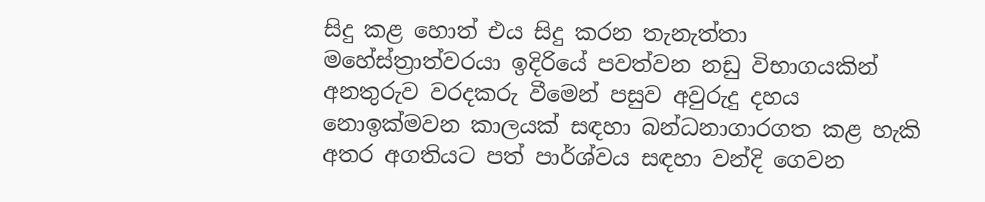සිදු කළ හොත් එය සිදු කරන තැනැත්තා මහේස්ත්‍රාත්වරයා ඉදිරියේ පවත්වන නඩු විභාගයකින් අනතුරුව වරදකරු වීමෙන් පසුව අවුරුදු දහය නොඉක්මවන කාලයක් සඳහා බන්ධනාගාරගත කළ හැකි අතර අගතියට පත් පාර්ශ්වය සඳහා වන්දි ගෙවන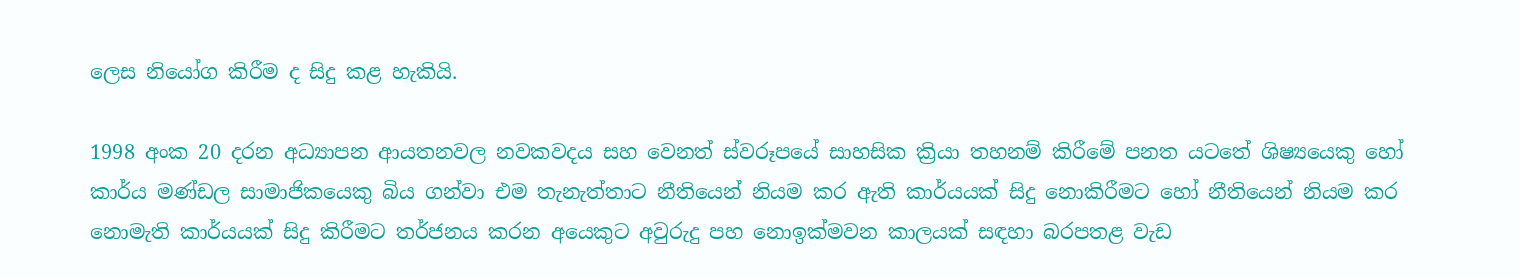ලෙස නියෝග කිරීම ද සිදු කළ හැකියි.

1998 අංක 20 දරන අධ්‍යාපන ආයතනවල නවකවදය සහ වෙනත් ස්වරූපයේ සාහසික ක්‍රියා තහනම් කිරීමේ පනත යටතේ ශිෂ්‍යයෙකු හෝ කාර්ය මණ්ඩල සාමාජිකයෙකු බිය ගන්වා එම තැනැත්තාට නීතියෙන් නියම කර ඇති කාර්යයක් සිදු නොකිරීමට හෝ නීතියෙන් නියම කර නොමැති කාර්යයක් සිදු කිරීමට තර්ජනය කරන අයෙකුට අවුරුදු පහ නොඉක්මවන කාලයක් සඳහා බරපතළ වැඩ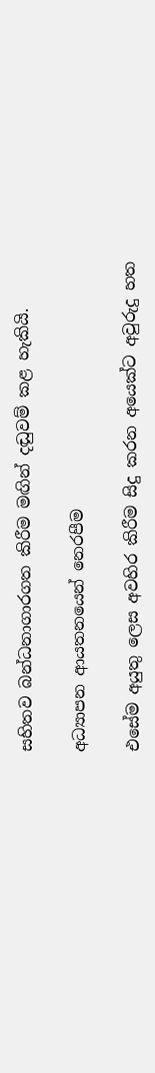සහිතව බන්ධනාගාරගත කිරීම මඟින් දඬුවම් කළ හැකියි.

අධ්‍යාපන ආයතනයෙන් නෙරපීම

එසේම අයුතු ලෙස අවහිර කිරීම සිදු කරන අයෙක්ට අවුරුදු හත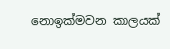නොඉක්මවන කාලයක්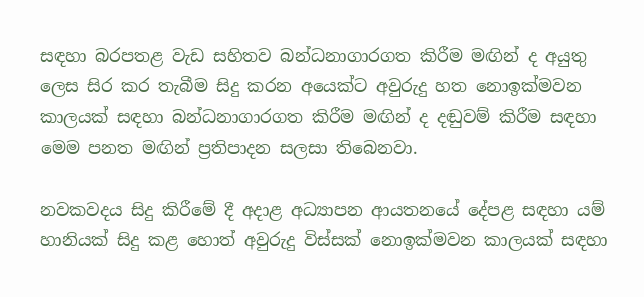සඳහා බරපතළ වැඩ සහිතව බන්ධනාගාරගත කිරීම මඟින් ද අයුතු ලෙස සිර කර තැබීම සිදු කරන අයෙක්ට අවුරුදු හත නොඉක්මවන කාලයක් සඳහා බන්ධනාගාරගත කිරීම මඟින් ද දඬුවම් කිරීම සඳහා මෙම පනත මඟින් ප්‍රතිපාදන සලසා තිබෙනවා.

නවකවදය සිදු කිරීමේ දී අදාළ අධ්‍යාපන ආයතනයේ දේපළ සඳහා යම් හානියක් සිදු කළ හොත් අවුරුදු විස්සක් නොඉක්මවන කාලයක් සඳහා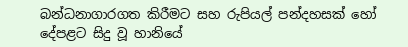බන්ධනාගාරගත කිරීමට සහ රුපියල් පන්දහසක් හෝ දේපළට සිදු වූ හානියේ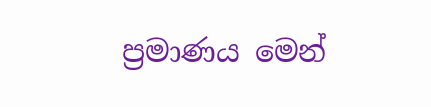ප්‍රමාණය මෙන්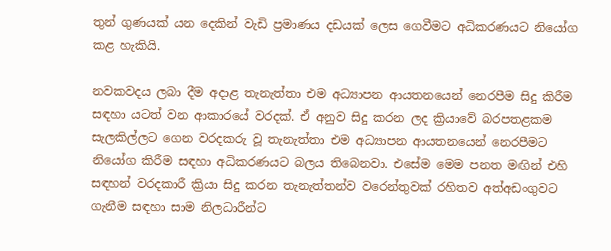තුන් ගුණයක් යන දෙකින් වැඩි ප්‍රමාණය දඩයක් ලෙස ගෙවීමට අධිකරණයට නියෝග කළ හැකියි.

නවකවදය ලබා දීම අදාළ තැනැත්තා එම අධ්‍යාපන ආයතනයෙන් නෙරපීම සිදු කිරීම සඳහා යටත් වන ආකාරයේ වරදක්. ඒ අනුව සිදු කරන ලද ක්‍රියාවේ බරපතළකම සැලකිල්ලට ගෙන වරදකරු වූ තැනැත්තා එම අධ්‍යාපන ආයතනයෙන් නෙරපීමට නියෝග කිරීම සඳහා අධිකරණයට බලය තිබෙනවා. එසේම මෙම පනත මඟින් එහි සඳහන් වරදකාරී ක්‍රියා සිදු කරන තැනැත්තන්ව වරෙන්තුවක් රහිතව අත්අඩංගුවට ගැනීම සඳහා සාම නිලධාරීන්ට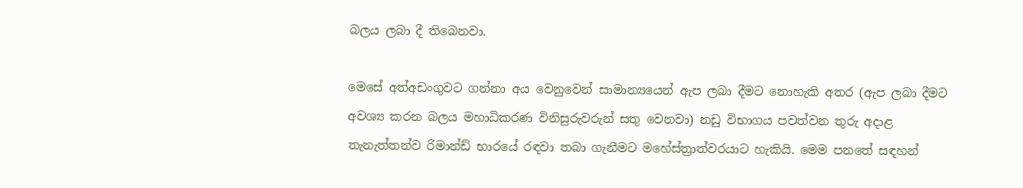බලය ලබා දී තිබෙනවා.

මෙසේ අත්අඩංගුවට ගන්නා අය වෙනුවෙන් සාමාන්‍යයෙන් ඇප ලබා දීමට නොහැකි අතර (ඇප ලබා දීමට අවශ්‍ය කරන බලය මහාධිකරණ විනිසුරුවරුන් සතු වෙනවා) නඩු විභාගය පවත්වන තුරු අදාළ තැනැත්තන්ව රිමාන්ඩ් භාරයේ රඳවා තබා ගැනීමට මහේස්ත්‍රාත්වරයාට හැකියි. මෙම පනතේ සඳහන්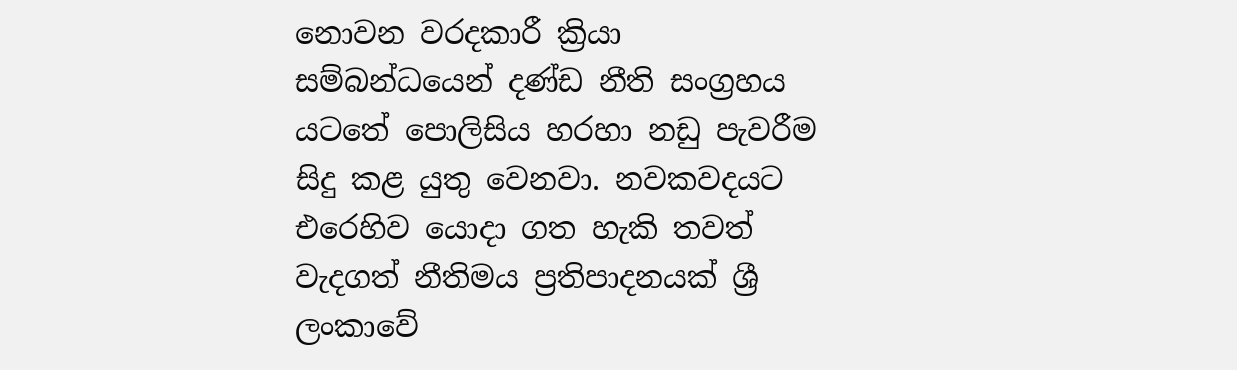නොවන වරදකාරී ක්‍රියා සම්බන්ධයෙන් දණ්ඩ නීති සංග්‍රහය යටතේ පොලිසිය හරහා නඩු පැවරීම සිදු කළ යුතු වෙනවා. නවකවදයට එරෙහිව යොදා ගත හැකි තවත් වැදගත් නීතිමය ප්‍රතිපාදනයක් ශ්‍රී ලංකාවේ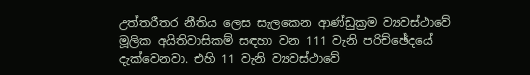උත්තරීතර නීතිය ලෙස සැලකෙන ආණ්ඩුක්‍රම ව්‍යවස්ථාවේ මූලික අයිතිවාසිකම් සඳහා වන 111 වැනි පරිච්ඡේදයේ දැක්වෙනවා. එහි 11 වැනි ව්‍යවස්ථාවේ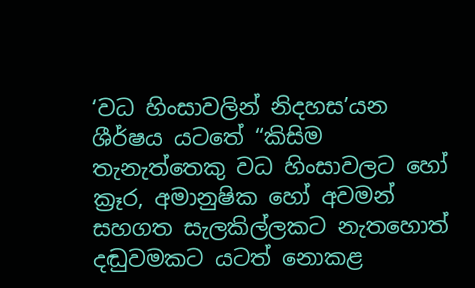‘වධ හිංසාවලින් නිදහස’යන ශීර්ෂය යටතේ “කිසිම තැනැත්තෙකු වධ හිංසාවලට හෝ ක්‍රෑර, අමානුෂික හෝ අවමන් සහගත සැලකිල්ලකට නැතහොත් දඬුවමකට යටත් නොකළ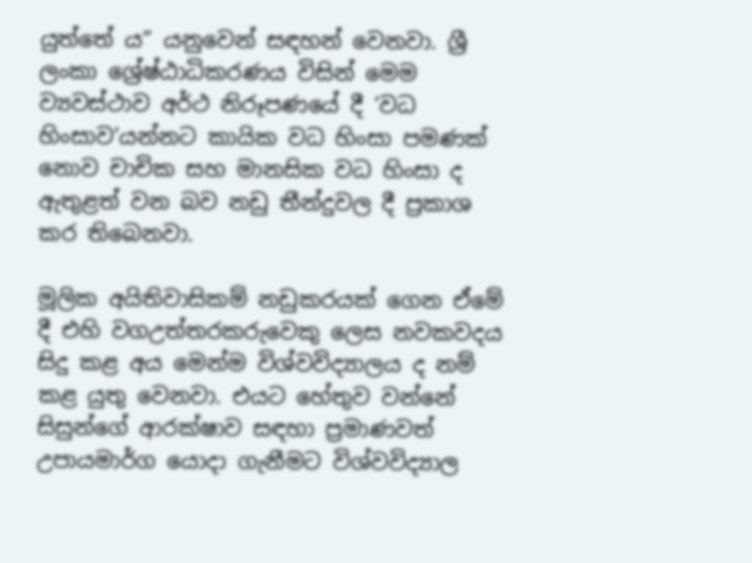යුත්තේ ය” යනුවෙන් සඳහන් වෙනවා. ශ්‍රී ලංකා ශ්‍රේෂ්ඨාධිකරණය විසින් මෙම ව්‍යවස්ථාව අර්ථ නිරූපණයේ දී ‘වධ හිංසාව’යන්නට කායික වධ හිංසා පමණක් නොව චාචික සහ මානසික වධ හිංසා ද ඇතුළත් වන බව නඩු තීන්දුවල දී ප්‍රකාශ කර තිබෙනවා.

මූලික අයිතිවාසිකම් නඩුකරයක් ගෙන ඒමේ දී එහි වගඋත්තරකරුවෙකු ලෙස නවකවදය සිදු කළ අය මෙන්ම විශ්වවිද්‍යාලය ද නම් කළ යුතු වෙනවා. එයට හේතුව වන්නේ සිසුන්ගේ ආරක්ෂාව සඳහා ප්‍රමාණවත් උපායමාර්ග යොදා ගැනීමට විශ්වවිද්‍යාල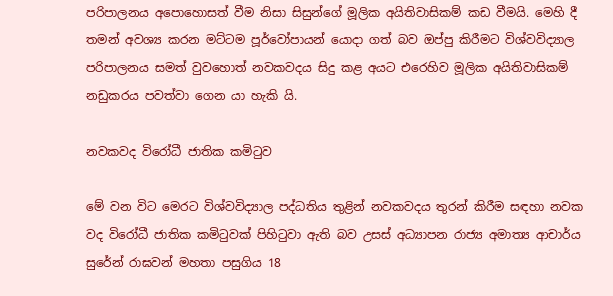පරිපාලනය අපොහොසත් වීම නිසා සිසුන්ගේ මූලික අයිතිවාසිකම් කඩ වීමයි. මෙහි දී තමන් අවශ්‍ය කරන මට්ටම පූර්වෝපායන් යොදා ගත් බව ඔප්පු කිරීමට විශ්වවිද්‍යාල පරිපාලනය සමත් වුවහොත් නවකවදය සිදු කළ අයට එරෙහිව මූලික අයිතිවාසිකම් නඩුකරය පවත්වා ගෙන යා හැකි යි.

නවකවද විරෝධී ජාතික කමිටුව

මේ වන විට මෙරට විශ්වවිද්‍යාල පද්ධතිය තුළින් නවකවදය තුරන් කිරීම සඳහා නවක වද විරෝධී ජාතික කමිටුවක් පිහිටුවා ඇති බව උසස් අධ්‍යාපන රාජ්‍ය අමාත්‍ය ආචාර්ය සුරේන් රාඝවන් මහතා පසුගිය 18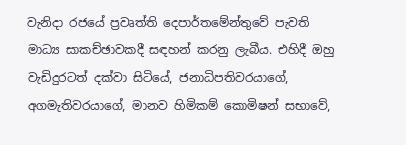වැනිදා රජයේ ප්‍රවෘත්ති දෙපාර්තමේන්තුවේ පැවති මාධ්‍ය සාකච්ඡාවකදී සඳහන් කරනු ලැබීය. එහිදී ඔහු වැඩිදුරටත් දක්වා සිටියේ, ජනාධිපතිවරයාගේ, අගමැතිවරයාගේ, මානව හිමිකම් කොමිෂන් සභාවේ,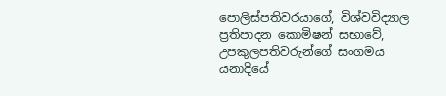පොලිස්පතිවරයාගේ, විශ්වවිද්‍යාල ප්‍රතිපාදන කොමිෂන් සභාවේ, උපකුලපතිවරුන්ගේ සංගමය යනාදියේ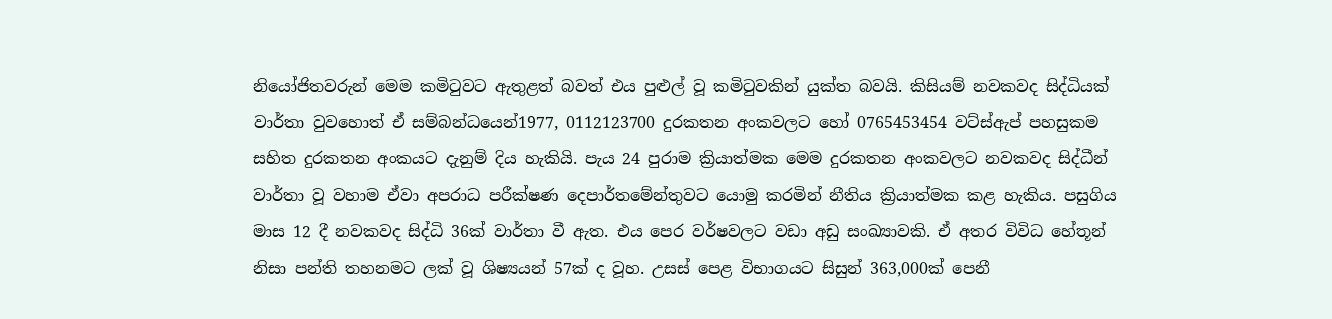නියෝජිතවරුන් මෙම කමිටුවට ඇතුළත් බවත් එය පුළුල් වූ කමිටුවකින් යුක්ත බවයි. කිසියම් නවකවද සිද්ධියක් වාර්තා වුවහොත් ඒ සම්බන්ධයෙන්1977, 0112123700 දුරකතන අංකවලට හෝ 0765453454 වට්ස්ඇප් පහසුකම සහිත දුරකතන අංකයට දැනුම් දිය හැකියි. පැය 24 පුරාම ක්‍රියාත්මක මෙම දුරකතන අංකවලට නවකවද සිද්ධීන් වාර්තා වූ වහාම ඒවා අපරාධ පරීක්ෂණ දෙපාර්තමේන්තුවට යොමු කරමින් නීතිය ක්‍රියාත්මක කළ හැකිය. පසුගිය මාස 12 දී නවකවද සිද්ධි 36ක් වාර්තා වී ඇත. එය පෙර වර්ෂවලට වඩා අඩු සංඛ්‍යාවකි. ඒ අතර විවිධ හේතූන් නිසා පන්ති තහනමට ලක් වූ ශිෂ්‍යයන් 57ක් ද වූහ. උසස් පෙළ විභාගයට සිසුන් 363,000ක් පෙනී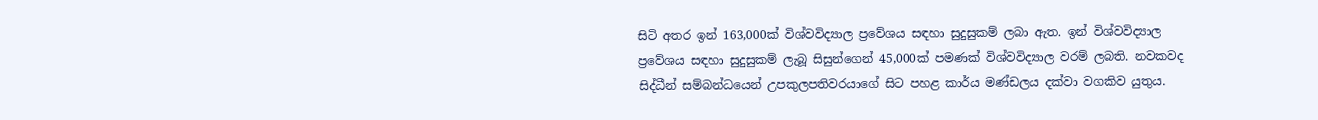සිටි අතර ඉන් 163,000ක් විශ්වවිද්‍යාල ප්‍රවේශය සඳහා සුදුසුකම් ලබා ඇත. ඉන් විශ්වවිද්‍යාල ප්‍රවේශය සඳහා සුදුසුකම් ලැබූ සිසුන්ගෙන් 45,000ක් පමණක් විශ්වවිද්‍යාල වරම් ලබති. නවකවද සිද්ධීන් සම්බන්ධයෙන් උපකුලපතිවරයාගේ සිට පහළ කාර්ය මණ්ඩලය දක්වා වගකිව යුතුය.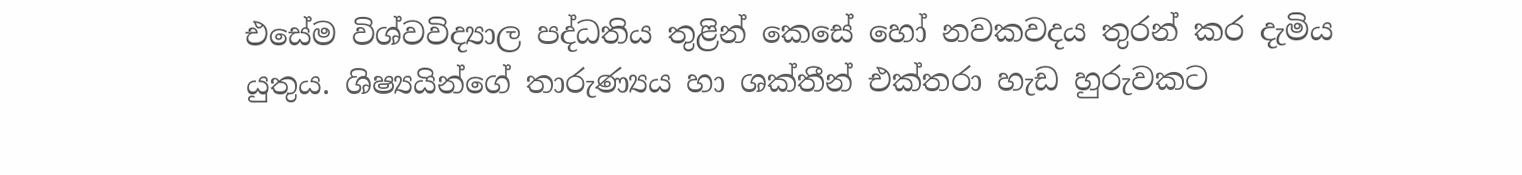එසේම විශ්වවිද්‍යාල පද්ධතිය තුළින් කෙසේ හෝ නවකවදය තුරන් කර දැමිය යුතුය. ශිෂ්‍යයින්ගේ තාරුණ්‍යය හා ශක්තීන් එක්තරා හැඩ හුරුවකට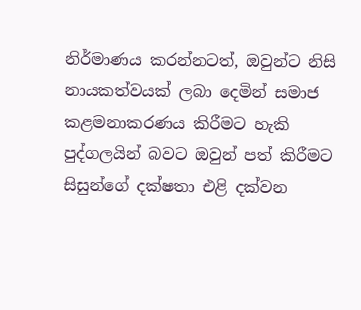නිර්මාණය කරන්නටත්, ඔවුන්ට නිසි නායකත්වයක් ලබා දෙමින් සමාජ කළමනාකරණය කිරීමට හැකි පුද්ගලයින් බවට ඔවුන් පත් කිරීමට සිසුන්ගේ දක්ෂතා එළි දක්වන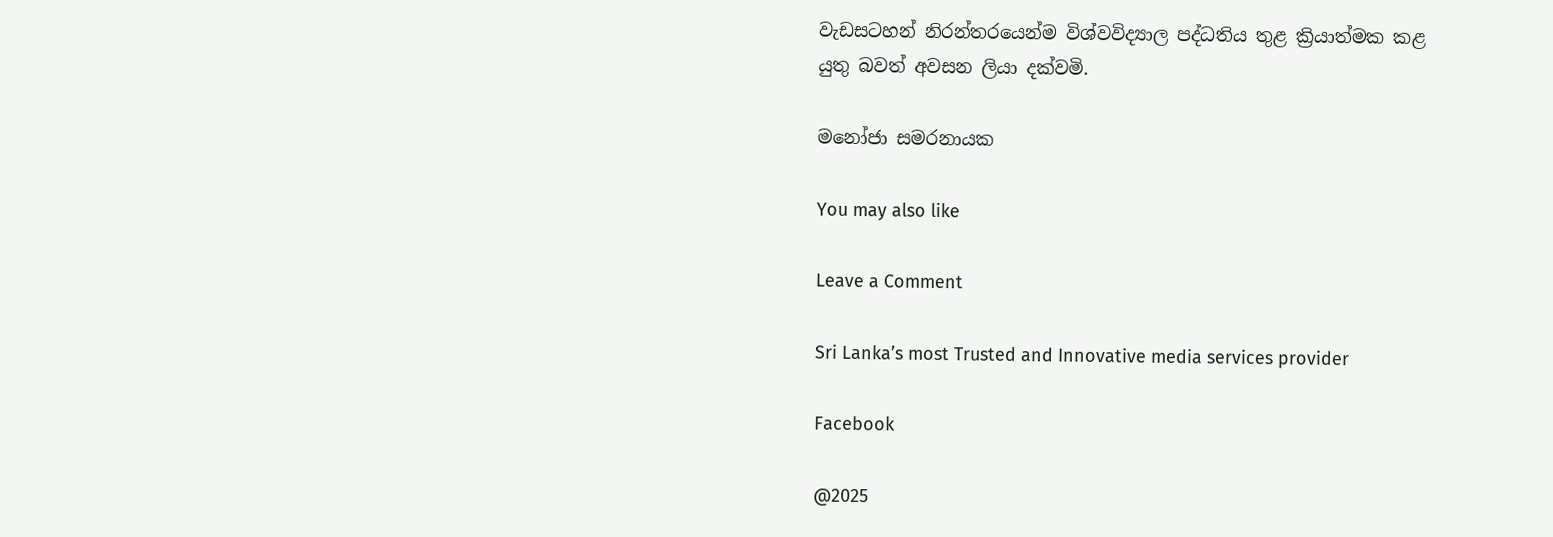වැඩසටහන් නිරන්තරයෙන්ම විශ්වවිද්‍යාල පද්ධතිය තුළ ක්‍රියාත්මක කළ යුතු බවත් අවසන ලියා දක්වමි.

මනෝජා සමරනායක

You may also like

Leave a Comment

Sri Lanka’s most Trusted and Innovative media services provider

Facebook

@2025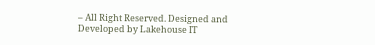– All Right Reserved. Designed and Developed by Lakehouse IT